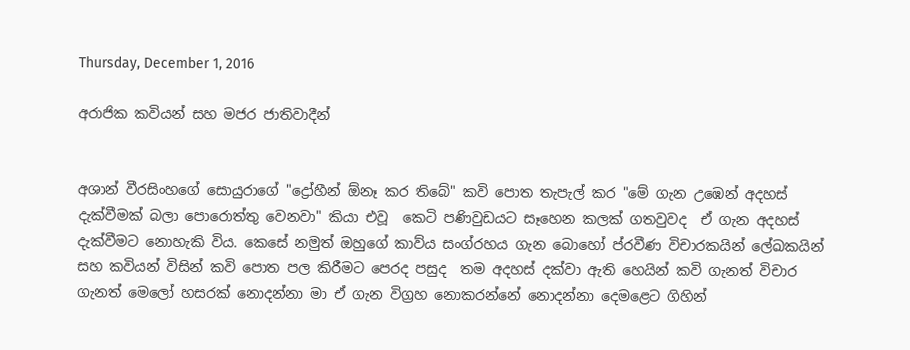Thursday, December 1, 2016

අරාජික කවියන් සහ මජර ජාතිවාදීන්


අශාන් වීරසිංහගේ සොයුරාගේ "ද්‍රෝහීන් ඕනෑ කර තිබේ" කවි පොත තැපැල් කර "මේ ගැන උඹෙන් අදහස් දැක්වීමක් බලා පොරොත්තු වෙනවා" කියා එවූ  කෙටි පණිවුඩයට සෑහෙන කලක් ගතවුවද  ඒ ගැන අදහස් දැක්වීමට නොහැකි විය. කෙසේ නමුත් ඔහුගේ කාව්ය සංග්රහය ගැන බොහෝ ප්රවීණ විචාරකයින් ලේඛකයින් සහ කවියන් විසින් කවි පොත පල කිරීමට පෙරද පසුද  තම අදහස් දක්වා ඇති හෙයින් කවි ගැනත් විචාර ගැනත් මෙලෝ හසරක් නොදන්නා මා ඒ ගැන විග්‍රහ නොකරන්නේ නොදන්නා දෙමළෙට ගිහින්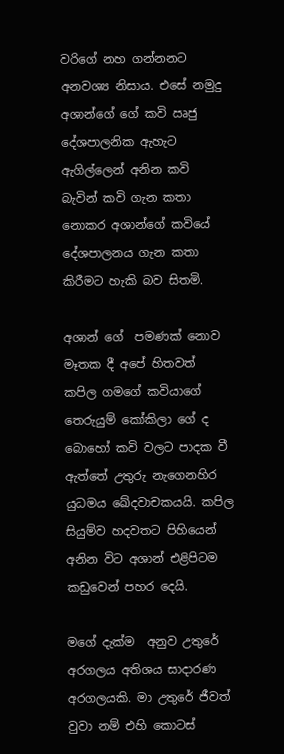වරිගේ නහ ගන්නනට අනවශ්‍ය නිසාය. එසේ නමුදු අශාන්ගේ ගේ කවි ඍජු දේශපාලනික ඇහැට ඇගිල්ලෙන් අනින කවි බැවින් කවි ගැන කතා නොකර අශාන්ගේ කවියේ දේශපාලනය ගැන කතා කිරීමට හැකි බව සිතමි.

අශාන් ගේ  පමණක් නොව  මෑතක දී අපේ හිතවත් කපිල ගමගේ කවියාගේ තෙරුයුම් කෝකිලා ගේ ද බොහෝ කවි වලට පාදක වී ඇත්තේ උතුරු නැගෙනහිර යුධමය ඛේදවාචකයයි. කපිල සියුම්ව හදවතට පිහියෙන් අනින විට අශාන් එළිපිටම කඩුවෙන් පහර දෙයි.

මගේ දැක්ම  අනුව උතුරේ අරගලය අතිශය සාදාරණ අරගලයකි. මා උතුරේ ජීවත්  වුවා නම් එහි කොටස්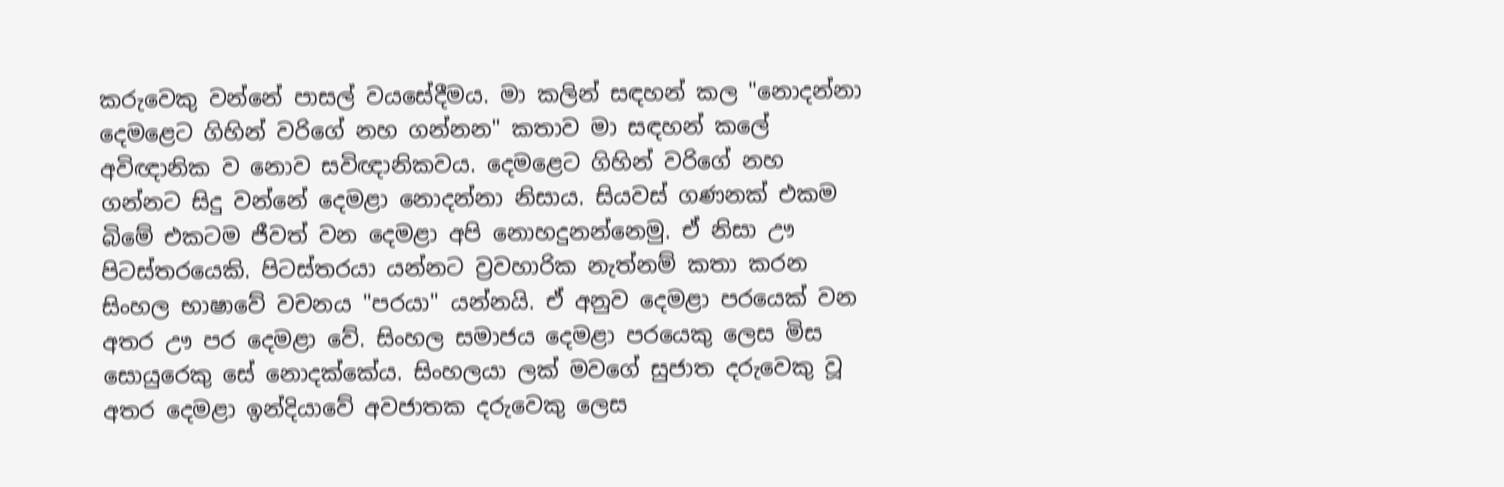කරුවෙකු වන්නේ පාසල් වයසේදීමය. මා කලින් සඳහන් කල "නොදන්නා දෙමළෙට ගිහින් වරිගේ නහ ගන්නන" කතාව මා සඳහන් කලේ අවිඥානික ව නොව සවිඥානිකවය. දෙමළෙට ගිහින් වරිගේ නහ ගන්නට සිදු වන්නේ දෙමළා නොදන්නා නිසාය. සියවස් ගණනක් එකම බිමේ එකටම ජීවත් වන දෙමළා අපි නොහදුනන්නෙමු. ඒ නිසා ඌ පිටස්තරයෙකි. පිටස්තරයා යන්නට ව්‍රවහාරික නැත්නම් කතා කරන සිංහල භාෂාවේ වචනය "පරයා" යන්නයි. ඒ අනුව දෙමළා පරයෙක් වන අතර ඌ පර දෙමළා වේ. සිංහල සමාජය දෙමළා පරයෙකු ලෙස මිස සොයුරෙකු සේ නොදක්කේය. සිංහලයා ලක් මවගේ සුජාත දරුවෙකු වූ අතර දෙමළා ඉන්දියාවේ අවජාතක දරුවෙකු ලෙස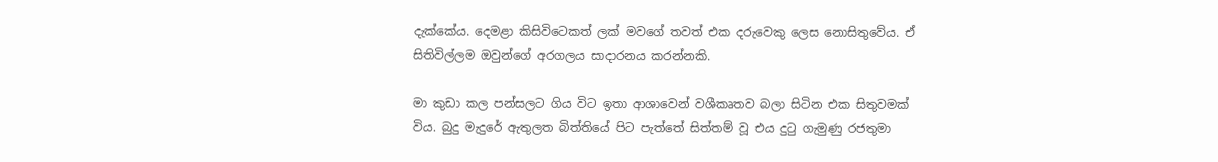දැක්කේය. දෙමළා කිසිවිටෙකත් ලක් මවගේ තවත් එක දරුවෙකු ලෙස නොසිතුවේය. ඒ සිතිවිල්ලම ඔවුන්ගේ අරගලය සාදාරනය කරන්නකි.

මා කුඩා කල පන්සලට ගිය විට ඉතා ආශාවෙන් වශීකෘතව බලා සිටින එක සිතුවමක් විය. බුදු මැදුරේ ඇතුලත බිත්තියේ පිට පැත්තේ සිත්තම් වූ එය දුටු ගැමුණු රජතුමා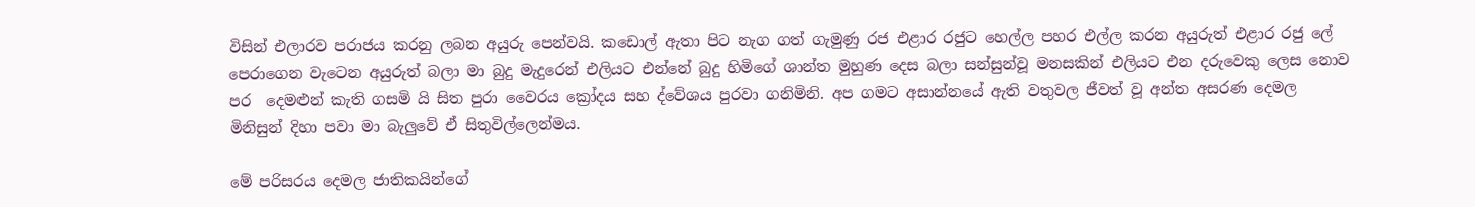විසින් එලාරව පරාජය කරනු ලබන අයුරු පෙන්වයි. කඩොල් ඇතා පිට නැග ගත් ගැමුණු රජ එළාර රජුට හෙල්ල පහර එල්ල කරන අයුරුත් එළාර රජු ලේ පෙරාගෙන වැටෙන අයුරුත් බලා මා බුදු මැදුරෙන් එලියට එන්නේ බුදු හිමිගේ ශාන්ත මුහුණ දෙස බලා සන්සුන්වූ මනසකින් එලියට එන දරුවෙකු ලෙස නොව පර  දෙමළුන් කැති ගසමි යි සිත පුරා වෛරය ක්‍රෝදය සහ ද්වේශය පුරවා ගනිමිනි. අප ගමට අසාන්නයේ ඇති වතුවල ජීවත් වූ අන්ත අසරණ දෙමල මිනිසුන් දිහා පවා මා බැලුවේ ඒ සිතුවිල්ලෙන්මය.

මේ පරිසරය දෙමල ජාතිකයින්ගේ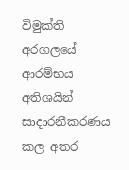විමුක්ති අරගලයේ ආරම්භය අතිශයින් සාදාරනීකරණය කල අතර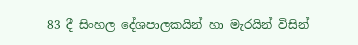83 දී සිංහල දේශපාලකයින් හා මැරයින් විසින්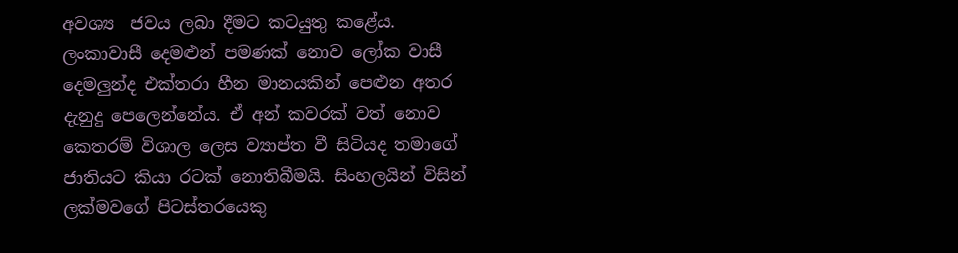අවශ්‍ය  ජවය ලබා දීමට කටයුතු කළේය.  ලංකාවාසී දෙමළුන් පමණක් නොව ලෝක වාසී දෙමලුන්ද එක්තරා හීන මානයකින් පෙළුන අතර දැනුදු පෙලෙන්නේය. ඒ අන් කවරක් වත් නොව කෙතරම් විශාල ලෙස ව්‍යාප්ත වී සිටියද තමාගේ ජාතියට කියා රටක් නොතිබීමයි. සිංහලයින් විසින් ලක්මවගේ පිටස්තරයෙකු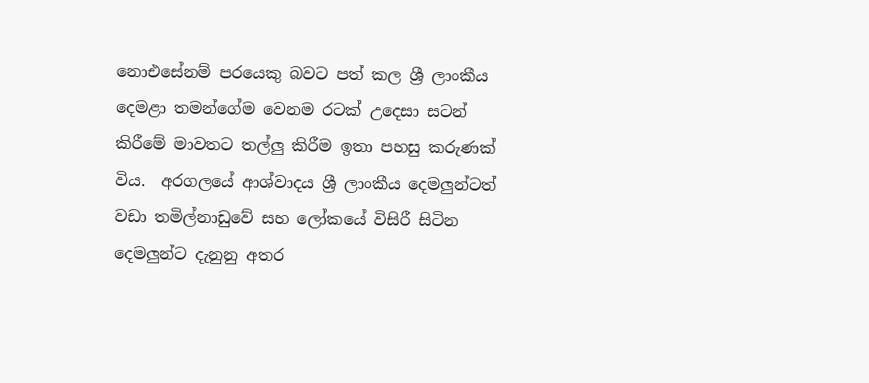නොඑසේනම් පරයෙකු බවට පත් කල ශ්‍රී ලාංකීය දෙමළා තමන්ගේම වෙනම රටක් උදෙසා සටන් කිරීමේ මාවතට තල්ලු කිරීම ඉතා පහසු කරුණක් විය.  අරගලයේ ආශ්වාදය ශ්‍රී ලාංකීය දෙමලුන්ටත්  වඩා තමිල්නාඩුවේ සහ ලෝකයේ විසිරී සිටින දෙමලුන්ට දැනුනු අතර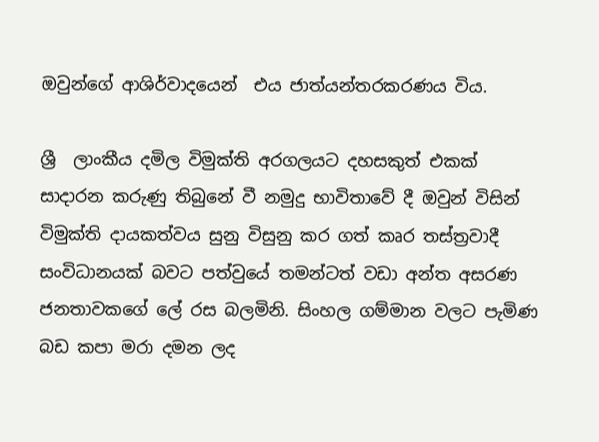ඔවුන්ගේ ආශිර්වාදයෙන්  එය ජාත්යන්තරකරණය විය.

ශ්‍රී  ලාංකීය දමිල විමුක්ති අරගලයට දහසකුත් එකක් සාදාරන කරුණු තිබුනේ වී නමුදු භාවිතාවේ දී ඔවුන් විසින් විමුක්ති දායකත්වය සුනු විසුනු කර ගත් කෘර තස්ත්‍රවාදී සංවිධානයක් බවට පත්වුයේ තමන්ටත් වඩා අන්ත අසරණ ජනතාවකගේ ලේ රස බලමිනි. සිංහල ගම්මාන වලට පැමිණ බඩ කපා මරා දමන ලද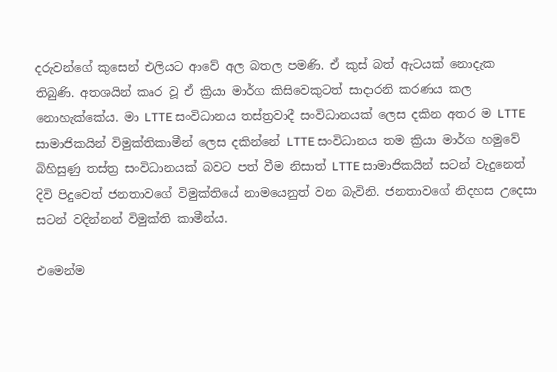දරුවන්ගේ කුසෙන් එලියට ආවේ අල බතල පමණි. ඒ කුස් බත් ඇටයක් නොදැක  තිබුණි. අතශයින් කෘර වූ ඒ ක්‍රියා මාර්ග කිසිවෙකුටත් සාදාරනි කරණය කල නොහැක්කේය. මා LTTE සංවිධානය තස්ත්‍රවාදී සංවිධානයක් ලෙස දකින අතර ම LTTE සාමාජිකයින් විමුක්තිකාමීන් ලෙස දකින්නේ LTTE සංවිධානය තම ක්‍රියා මාර්ග හමුවේ බිහිසුණු තස්ත්‍ර සංවිධානයක් බවට පත් වීම නිසාත් LTTE සාමාජිකයින් සටන් වැදුනෙත් දිවි පිදුවෙත් ජනතාවගේ විමුක්තියේ නාමයෙනුත් වන බැවිනි. ජනතාවගේ නිදහස උදෙසා සටන් වදින්නන් විමුක්ති කාමීන්ය.

එමෙන්ම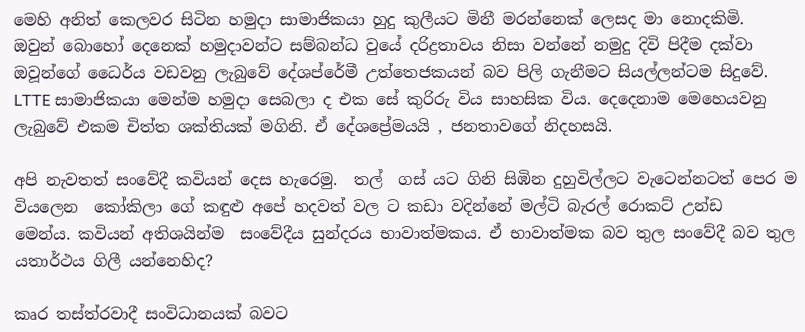මෙහි අනිත් කෙලවර සිටින හමුදා සාමාජිකයා හුදු කුලීයට මිනී මරන්නෙක් ලෙසද මා නොදකිමි.  ඔවුන් බොහෝ දෙනෙක් හමුදාවන්ට සම්බන්ධ වුයේ දරිද්‍රතාවය නිසා වන්නේ නමුදු දිවි පිදීම දක්වා ඔවූන්ගේ ධෛර්ය වඩවනු ලැබුවේ දේශප්රේමී උත්තෙජකයන් බව පිලි ගැනීමට සියල්ලන්ටම සිදුවේ. LTTE සාමාජිකයා මෙන්ම හමුදා සෙබලා ද එක සේ කුරිරු විය සාහසික විය. දෙදෙනාම මෙහෙයවනු ලැබුවේ එකම චිත්ත ශක්තියක් මගිනි. ඒ දේශප්‍රේමයයි , ජනතාවගේ නිදහසයි.

අපි නැවතත් සංවේදී කවියන් දෙස හැරෙමු.  තල්  ගස් යට ගිනි සිඹින දුහුවිල්ලට වැටෙන්නටත් පෙර ම වියලෙන  කෝකිලා ගේ කඳුළු අපේ හදවත් වල ට කඩා වදින්නේ මල්ටි බැරල් රොකට් උන්ඩ   මෙන්ය. කවියන් අතිශයින්ම  සංවේදීය සුන්දරය භාවාත්මකය. ඒ භාවාත්මක බව තුල සංවේදී බව තුල යතාර්ථය ගිලී යන්නෙහිද?

කෘර තස්ත්රවාදී සංවිධානයක් බවට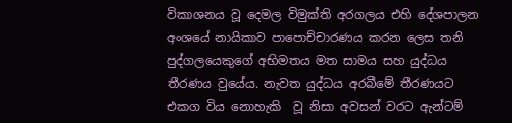විකාශනය වූ දෙමල විමුක්ති අරගලය එහි දේශපාලන අංශයේ නායිකාව පාපොච්චාරණය කරන ලෙස තනි පුද්ගලයෙකුගේ අභිමතය මත සාමය සහ යුද්ධය තීරණය වුයේය. නැවත යුද්ධය අරබීමේ තීරණයට එකග විය නොහැකි  වූ නිසා අවසන් වරට ඇන්ටම්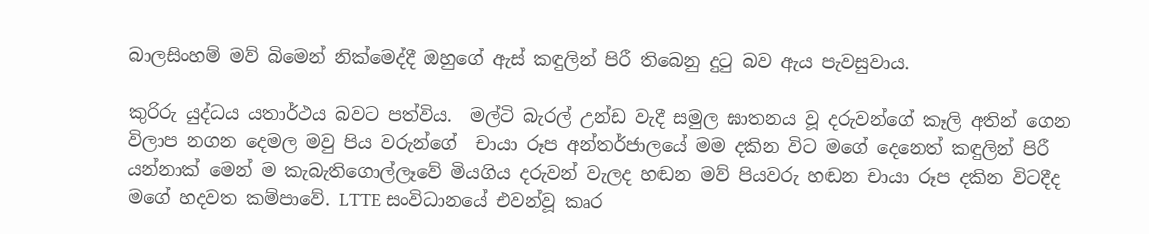බාලසිංහම් මව් බිමෙන් නික්මෙද්දී ඔහුගේ ඇස් කඳුලින් පිරී තිබෙනු දුටු බව ඇය පැවසුවාය.

කුරිරු යුද්ධය යතාර්ථය බවට පත්විය.  මල්ටි බැරල් උන්ඩ වැදී සමුල ඝාතනය වූ දරුවන්ගේ කෑලි අතින් ගෙන විලාප නගන දෙමල මවු පිය වරුන්ගේ  චායා රූප අන්තර්ජාලයේ මම දකින විට මගේ දෙනෙත් කඳුලින් පිරී යන්නාක් මෙන් ම කැබැතිගොල්ලෑවේ මියගිය දරුවන් වැලද හඬන මව් පියවරු හඬන චායා රූප දකින විටදීද මගේ හදවත කම්පාවේ. LTTE සංවිධානයේ එවන්වූ කෘර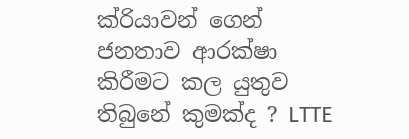ක්රියාවන් ගෙන් ජනතාව ආරක්ෂා කිරීමට කල යුතුව තිබුනේ කුමක්ද ? LTTE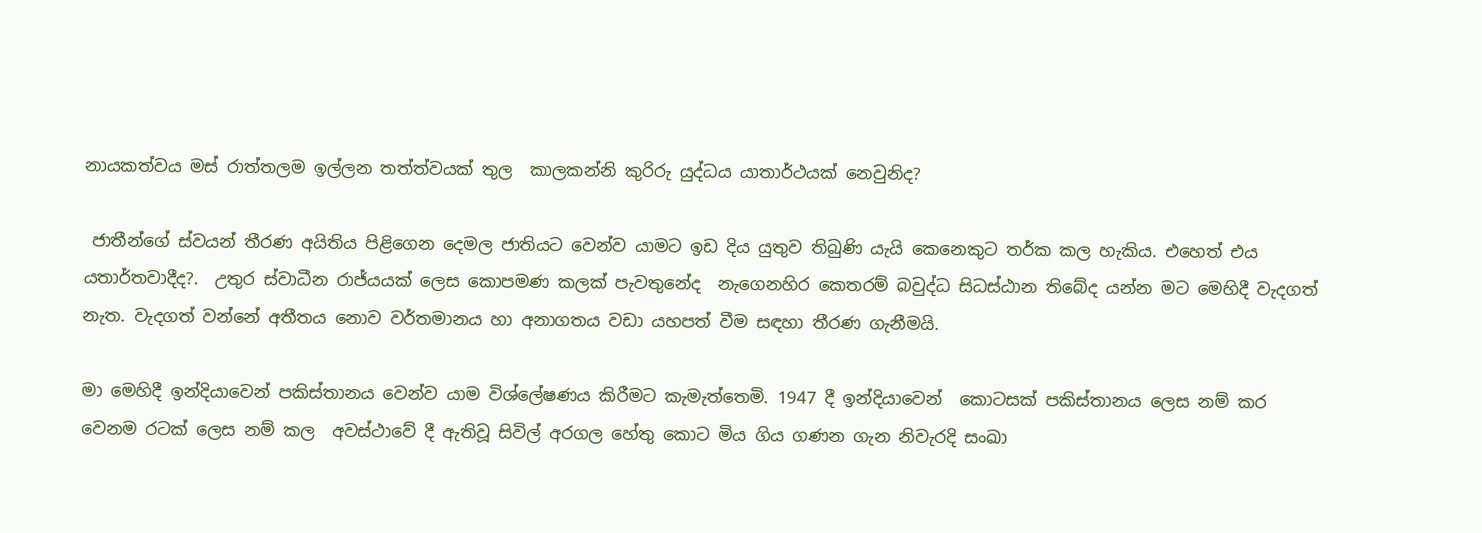නායකත්වය මස් රාත්තලම ඉල්ලන තත්ත්වයක් තුල  කාලකන්නි කුරිරු යුද්ධය යාතාර්ථයක් නෙවුනිද?

 ජාතීන්ගේ ස්වයන් තීරණ අයිතිය පිළිගෙන දෙමල ජාතියට වෙන්ව යාමට ඉඩ දිය යුතුව තිබුණි යැයි කෙනෙකුට තර්ක කල හැකිය. එහෙත් එය යතාර්තවාදීද?.  උතුර ස්වාධීන රාජ්යයක් ලෙස කොපමණ කලක් පැවතුනේද  නැගෙනහිර කෙතරම් බවුද්ධ සිධස්ඨාන තිබේද යන්න මට මෙහිදී වැදගත් නැත. වැදගත් වන්නේ අතීතය නොව වර්තමානය හා අනාගතය වඩා යහපත් වීම සඳහා තීරණ ගැනීමයි.

මා මෙහිදී ඉන්දියාවෙන් පකිස්තානය වෙන්ව යාම විශ්ලේෂණය කිරීමට කැමැත්තෙමි. 1947 දී ඉන්දියාවෙන්  කොටසක් පකිස්තානය ලෙස නම් කර වෙනම රටක් ලෙස නම් කල  අවස්ථාවේ දී ඇතිවූ සිවිල් අරගල හේතු කොට මිය ගිය ගණන ගැන නිවැරදි සංඛා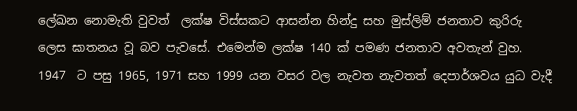ලේඛන නොමැති වුවත්  ලක්ෂ විස්සකට ආසන්න හින්දු සහ මුස්ලිම් ජනතාව කුරිරු ලෙස ඝාතනය වූ බව පැවසේ. එමෙන්ම ලක්ෂ 140 ක් පමණ ජනතාව අවතැන් වුහ.  1947  ට පසු 1965, 1971 සහ 1999 යන වසර වල නැවත නැවතත් දෙපාර්ශවය යුධ වැදී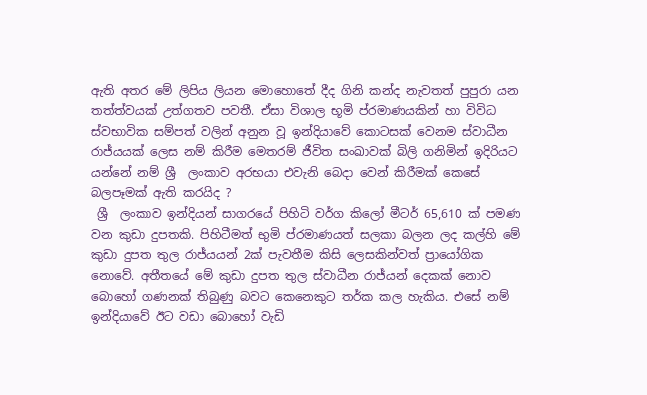ඇති අතර මේ ලිපිය ලියන මොහොතේ දීද ගිනි කන්ද නැවතත් පුපුරා යන තත්ත්වයක් උත්ගතව පවතී. ඒසා විශාල භූමි ප්රමාණයකින් හා විවිධ ස්වභාවික සම්පත් වලින් අනුන වූ ඉන්දියාවේ කොටසක් වෙනම ස්වාධීන රාජ්යයක් ලෙස නම් කිරීම මෙතරම් ජීවිත සංඛාවක් බිලි ගනිමින් ඉදිරියට යන්නේ නම් ශ්‍රී  ලංකාව අරභයා එවැනි බෙදා වෙන් කිරීමක් කෙසේ බලපෑමක් ඇති කරයිද ?
 ශ්‍රී  ලංකාව ඉන්දියන් සාගරයේ පිහිටි වර්ග කිලෝ මීටර් 65,610 ක් පමණ වන කුඩා දුපතකි. පිහිටීමත් භුමි ප්රමාණයත් සලකා බලන ලද කල්හි මේ කුඩා දුපත තුල රාජ්යයන් 2ක් පැවතීම කිසි ලෙසකින්වත් ප්‍රායෝගික නොවේ. අතීතයේ මේ කුඩා දුපත තුල ස්වාධීන රාජ්යන් දෙකක් නොව බොහෝ ගණනක් තිබුණු බවට කෙනෙකුට තර්ක කල හැකිය. එසේ නම් ඉන්දියාවේ ඊට වඩා බොහෝ වැඩි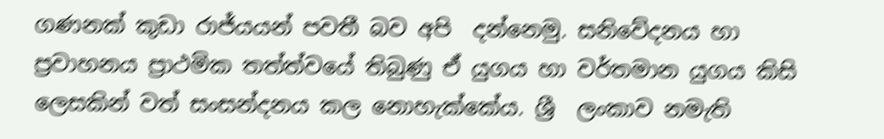ගණනක් කුඩා රාජ්යයන් පවතී බව අපි  දන්නෙමු. සනිවේදනය හා ප්‍රවාහනය ප්‍රාථමික තත්ත්වයේ තිබුණු ඒ යුගය හා වර්තමාන යුගය කිසි ලෙසකින් වත් සංසන්දනය කල නොහැක්කේය. ශ්‍රී  ලංකාව නමැති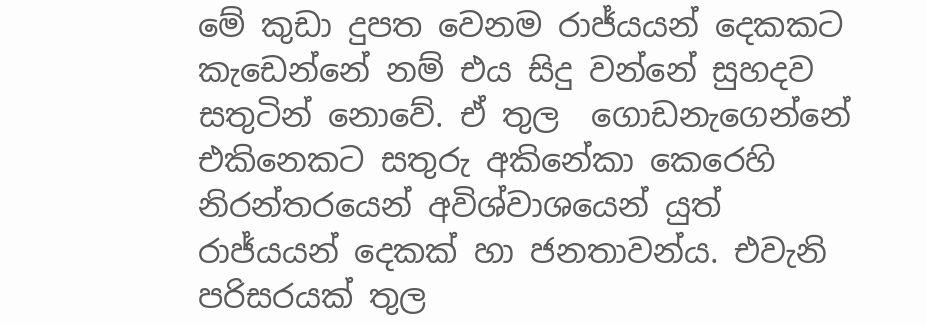මේ කුඩා දුපත වෙනම රාජ්යයන් දෙකකට කැඩෙන්නේ නම් එය සිදු වන්නේ සුහදව සතුටින් නොවේ. ඒ තුල  ගොඩනැගෙන්නේ එකිනෙකට සතුරු අකිනේකා කෙරෙහි නිරන්තරයෙන් අවිශ්වාශයෙන් යුත් රාජ්යයන් දෙකක් හා ජනතාවන්ය. එවැනි පරිසරයක් තුල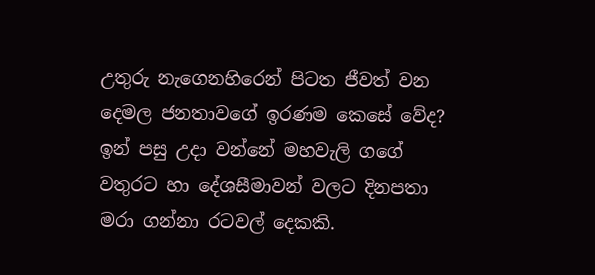උතුරු නැගෙනහිරෙන් පිටත ජීවත් වන දෙමල ජනතාවගේ ඉරණම කෙසේ වේද? ඉන් පසු උදා වන්නේ මහවැලි ගගේ වතුරට හා දේශසීමාවන් වලට දිනපතා මරා ගන්නා රටවල් දෙකකි.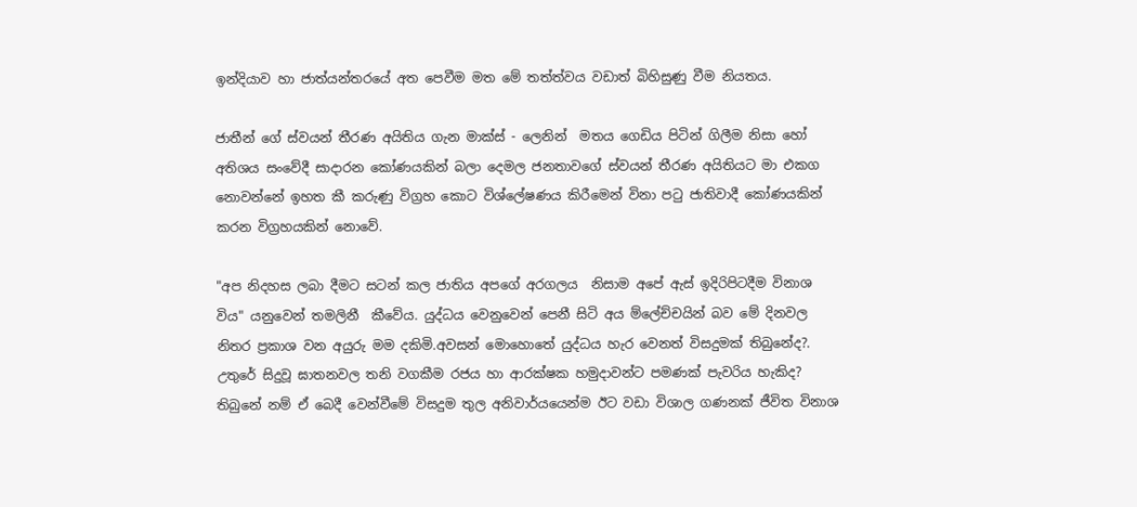ඉන්දියාව හා ජාත්යන්තරයේ අත පෙවීම මත මේ තත්ත්වය වඩාත් බිහිසුණු වීම නියතය.

ජාතීන් ගේ ස්වයන් තීරණ අයිතිය ගැන මාක්ස් - ලෙනින්  මතය ගෙඩිය පිටින් ගිලීම නිසා හෝ අතිශය සංවේදී සාදාරන කෝණයකින් බලා දෙමල ජනතාවගේ ස්වයන් තීරණ අයිතියට මා එකග නොවන්නේ ඉහත කී කරුණු විග්‍රහ කොට විශ්ලේෂණය කිරීමෙන් විනා පටු ජාතිවාදී කෝණයකින් කරන විග්‍රහයකින් නොවේ.

"අප නිදහස ලබා දීමට සටන් කල ජාතිය අපගේ අරගලය  නිසාම අපේ ඇස් ඉදිරිපිටදීම විනාශ විය" යනුවෙන් තමලිනී  කීවේය. යුද්ධය වෙනුවෙන් පෙනී සිටි අය ම්ලේච්චයින් බව මේ දිනවල නිතර ප්‍රකාශ වන අයුරු මම දකිමි.අවසන් මොහොතේ යුද්ධය හැර වෙනත් විසදුමක් තිබුනේද?. උතුරේ සිදුවූ ඝාතනවල තනි වගකීම රජය හා ආරක්ෂක හමුදාවන්ට පමණක් පැවරිය හැකිද?   තිබුනේ නම් ඒ බෙදී වෙන්වීමේ විසදුම තුල අනිවාර්යයෙන්ම ඊට වඩා විශාල ගණනක් ජීවිත විනාශ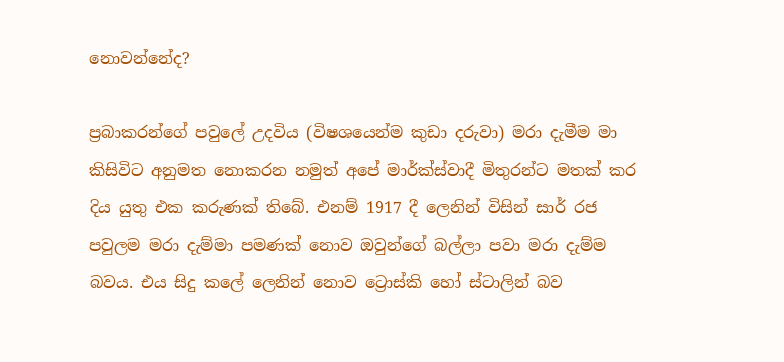නොවන්නේද?

ප්‍රබාකරන්ගේ පවුලේ උදවිය (විෂශයෙන්ම කුඩා දරුවා) මරා දැමීම මා කිසිවිට අනුමත නොකරන නමුත් අපේ මාර්ක්ස්වාදී මිතුරන්ට මතක් කර දිය යුතු එක කරුණක් තිබේ. එනම් 1917 දී ලෙනින් විසින් සාර් රජ පවුලම මරා දැම්මා පමණක් නොව ඔවුන්ගේ බල්ලා පවා මරා දැම්ම බවය. එය සිදු කලේ ලෙනින් නොව ට්‍රොස්කි හෝ ස්ටාලින් බව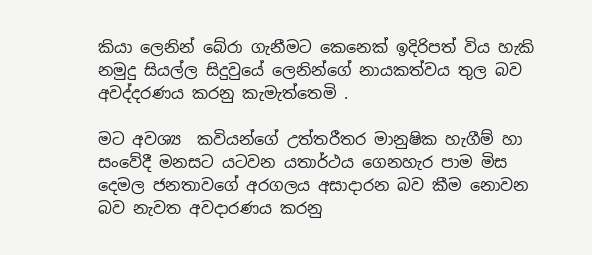කියා ලෙනින් බේරා ගැනීමට කෙනෙක් ඉදිරිපත් විය හැකි නමුදු සියල්ල සිදුවුයේ ලෙනින්ගේ නායකත්වය තුල බව අවද්දරණය කරනු කැමැත්තෙමි .

මට අවශ්‍ය  කවියන්ගේ උත්තරීතර මානුෂික හැගීම් හා සංවේදී මනසට යටවන යතාර්ථය ගෙනහැර පාම මිස දෙමල ජනතාවගේ අරගලය අසාදාරන බව කීම නොවන බව නැවත අවදාරණය කරනු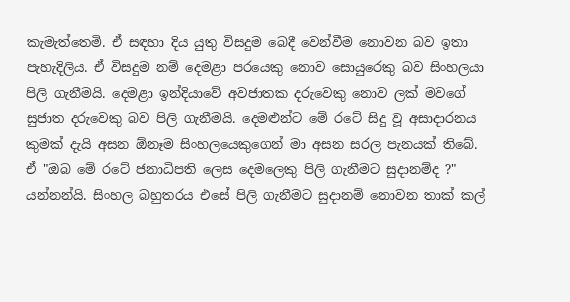කැමැත්තෙමි. ඒ සඳහා දිය යුතු විසදුම බෙදී වෙන්වීම නොවන බව ඉතා පැහැදිලිය. ඒ විසදුම නම් දෙමළා පරයෙකු නොව සොයුරෙකු බව සිංහලයා පිලි ගැනීමයි. දෙමළා ඉන්දියාවේ අවජාතක දරුවෙකු නොව ලක් මවගේ සුජාත දරුවෙකු බව පිලි ගැනීමයි. දෙමළුන්ට මේ රටේ සිදු වූ අසාදාරනය කුමක් දැයි අසන ඕනෑම සිංහලයෙකුගෙන් මා අසන සරල පැනයක් තිබේ. ඒ "ඔබ මේ රටේ ජනාධිපති ලෙස දෙමලෙකු පිලි ගැනීමට සුදානම්ද ?"  යන්නන්යි. සිංහල බහුතරය එසේ පිලි ගැනීමට සුදානම් නොවන තාක් කල්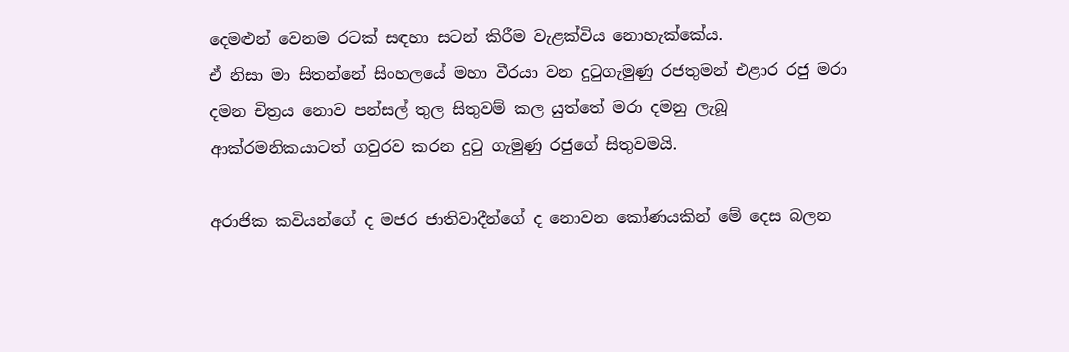දෙමළුන් වෙනම රටක් සඳහා සටන් කිරීම වැළක්විය නොහැක්කේය.
ඒ නිසා මා සිතන්නේ සිංහලයේ මහා වීරයා වන දුටුගැමුණු රජතුමන් එළාර රජු මරා දමන චිත්‍රය නොව පන්සල් තුල සිතුවම් කල යුත්තේ මරා දමනු ලැබූ ආක්රමනිකයාටත් ගවුරව කරන දුටු ගැමුණු රජුගේ සිතුවමයි.

අරාජික කවියන්ගේ ද මජර ජාතිවාදීන්ගේ ද නොවන කෝණයකින් මේ දෙස බලන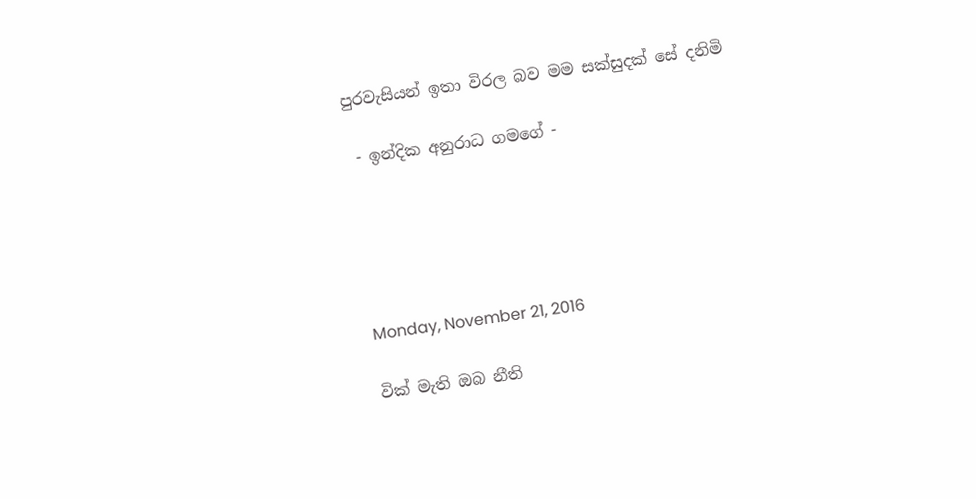පුරවැසියන් ඉතා විරල බව මම සක්සුදක් සේ දනිමි

 - ඉන්දික අනුරාධ ගමගේ -





Monday, November 21, 2016

වික් මැති ඔබ නීති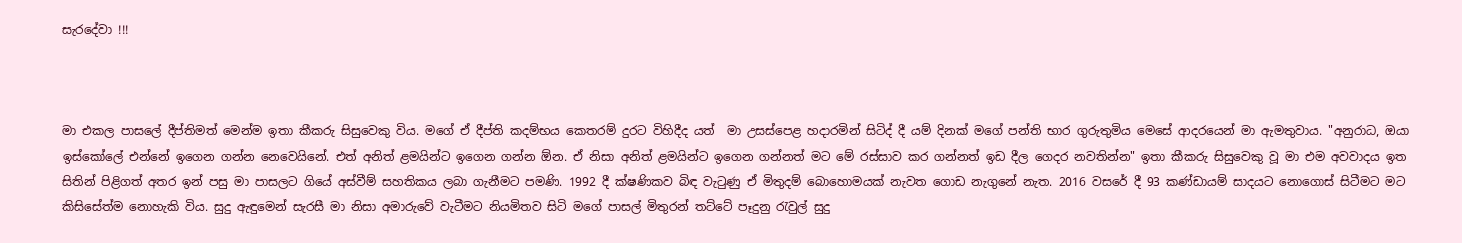සැරදේවා !!!



මා එකල පාසලේ දීප්තිමත් මෙන්ම ඉතා කීකරු සිසුවෙකු විය. මගේ ඒ දීප්ති කදම්භය කෙතරම් දුරට විහිදීද යත්  මා උසස්පෙළ හදාරමින් සිටිද් දී යම් දිනක් මගේ පන්ති භාර ගුරුතුමිය මෙසේ ආදරයෙන් මා ඇමතුවාය. "අනුරාධ, ඔයා ඉස්කෝලේ එන්නේ ඉගෙන ගන්න නෙවෙයිනේ. එත් අනිත් ළමයින්ට ඉගෙන ගන්න ඕන. ඒ නිසා අනිත් ළමයින්ට ඉගෙන ගන්නත් මට මේ රස්සාව කර ගන්නත් ඉඩ දීල ගෙදර නවතින්න" ඉතා කීකරු සිසුවෙකු වූ මා එම අවවාදය ඉත සිතින් පිළිගත් අතර ඉන් පසු මා පාසලට ගියේ අස්වීම් සහතිකය ලබා ගැනීමට පමණි. 1992 දී ක්ෂණිකව බිඳ වැටුණු ඒ මිතුදම් බොහොමයක් නැවත ගොඩ නැගුනේ නැත. 2016 වසරේ දී 93 කණ්ඩායම් සාදයට නොගොස් සිටීමට මට කිසිසේත්ම නොහැකි විය. සුදු ඇඳුමෙන් සැරසී මා නිසා අමාරුවේ වැටීමට නියමිතව සිටි මගේ පාසල් මිතුරන් තට්ටේ පෑදුනු රැවුල් සුදු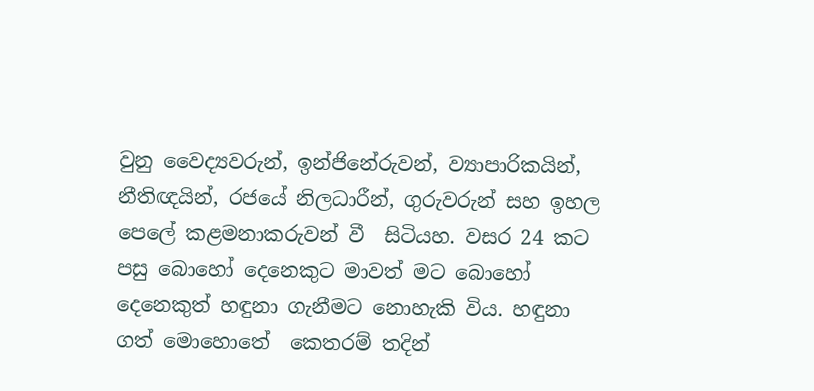වුනු වෛද්‍යවරුන්, ඉන්ජිනේරුවන්, ව්‍යාපාරිකයින්, නීතිඥයින්, රජයේ නිලධාරීන්, ගුරුවරුන් සහ ඉහල පෙලේ කළමනාකරුවන් වී  සිටියහ. වසර 24 කට පසු බොහෝ දෙනෙකුට මාවත් මට බොහෝ දෙනෙකුත් හඳුනා ගැනීමට නොහැකි විය. හඳුනා ගත් මොහොතේ  කෙතරම් තදින්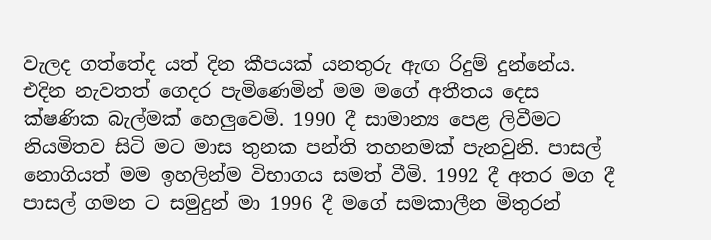වැලද ගත්තේද යත් දින කීපයක් යනතුරු ඇඟ රිදුම් දුන්නේය.
එදින නැවතත් ගෙදර පැමිණෙමින් මම මගේ අතීතය දෙස ක්ෂණික බැල්මක් හෙලුවෙමි. 1990 දී සාමාන්‍ය පෙළ ලිවීමට නියමිතව සිටි මට මාස තුනක පන්ති තහනමක් පැනවුනි. පාසල් නොගියත් මම ඉහලින්ම විභාගය සමත් වීමි. 1992 දී අතර මග දී පාසල් ගමන ට සමුදුන් මා 1996 දී මගේ සමකාලීන මිතුරන්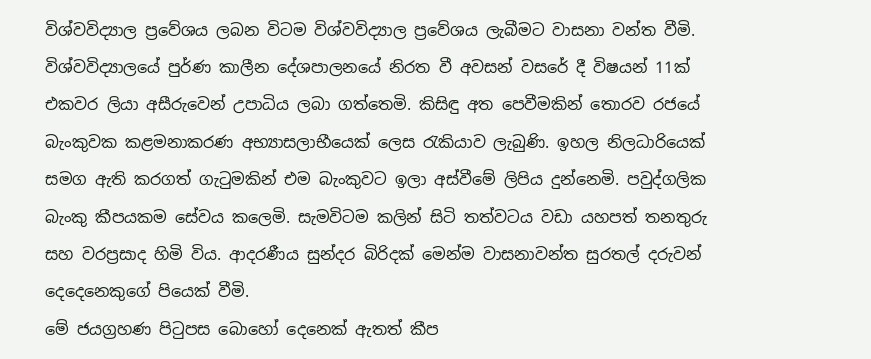විශ්වවිද්‍යාල ප්‍රවේශය ලබන විටම විශ්වවිද්‍යාල ප්‍රවේශය ලැබීමට වාසනා වන්ත වීමි. විශ්වවිද්‍යාලයේ පුර්ණ කාලීන දේශපාලනයේ නිරත වී අවසන් වසරේ දී විෂයන් 11ක් එකවර ලියා අසීරුවෙන් උපාධිය ලබා ගත්තෙමි. කිසිඳු අත පෙවීමකින් තොරව රජයේ බැංකුවක කළමනාකරණ අභ්‍යාසලාභීයෙක් ලෙස රැකියාව ලැබුණි. ඉහල නිලධාරියෙක් සමග ඇති කරගත් ගැටුමකින් එම බැංකුවට ඉලා අස්වීමේ ලිපිය දුන්නෙමි. පවුද්ගලික බැංකු කීපයකම සේවය කලෙමි. සැමවිටම කලින් සිටි තත්වටය වඩා යහපත් තනතුරු සහ වරප්‍රසාද හිමි විය. ආදරණීය සුන්දර බිරිදක් මෙන්ම වාසනාවන්ත සුරතල් දරුවන් දෙදෙනෙකුගේ පියෙක් වීමි.
මේ ජයග්‍රහණ පිටුපස බොහෝ දෙනෙක් ඇතත් කීප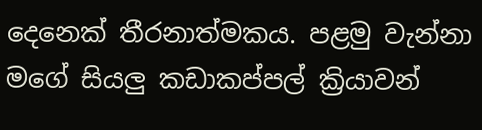දෙනෙක් තීරනාත්මකය. පළමු වැන්නා මගේ සියලු කඩාකප්පල් ක්‍රියාවන්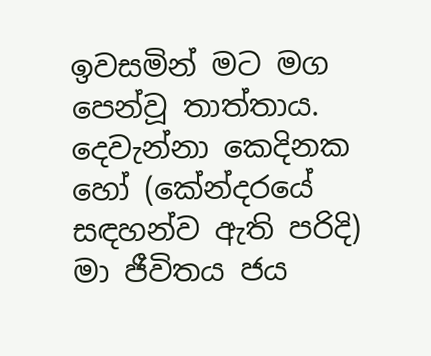ඉවසමින් මට මග පෙන්වූ තාත්තාය. දෙවැන්නා කෙදිනක හෝ (කේන්දරයේ සඳහන්ව ඇති පරිදි) මා ජීවිතය ජය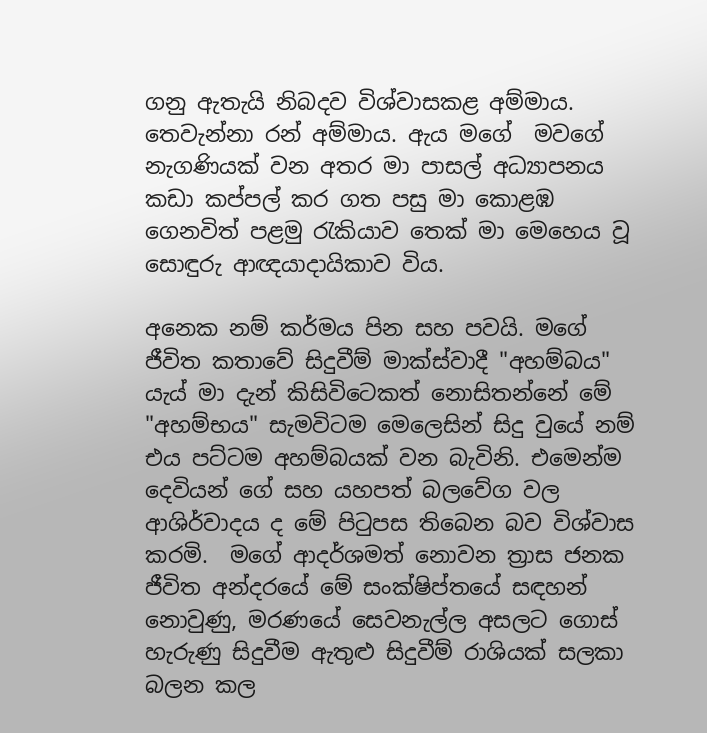ගනු ඇතැයි නිබදව විශ්වාසකළ අම්මාය. තෙවැන්නා රන් අම්මාය. ඇය මගේ  මවගේ නැගණියක් වන අතර මා පාසල් අධ්‍යාපනය කඩා කප්පල් කර ගත පසු මා කොළඹ ගෙනවිත් පළමු රැකියාව තෙක් මා මෙහෙය වූ සොඳුරු ආඥයාදායිකාව විය.

අනෙක නම් කර්මය පින සහ පවයි. මගේ  ජීවිත කතාවේ සිදුවීම් මාක්ස්වාදී "අහම්බය" යැය් මා දැන් කිසිවිටෙකත් නොසිතන්නේ මේ "අහම්භය" සැමවිටම මෙලෙසින් සිදු වුයේ නම් එය පට්ටම අහම්බයක් වන බැවිනි. එමෙන්ම දෙවියන් ගේ සහ යහපත් බලවේග වල ආශිර්වාදය ද මේ පිටුපස තිබෙන බව විශ්වාස කරමි.  මගේ ආදර්ශමත් නොවන ත්‍රාස ජනක ජීවිත අන්දරයේ මේ සංක්ෂිප්තයේ සඳහන් නොවුණු, මරණයේ සෙවනැල්ල අසලට ගොස් හැරුණු සිදුවීම ඇතුළු සිදුවීම් රාශියක් සලකා බලන කල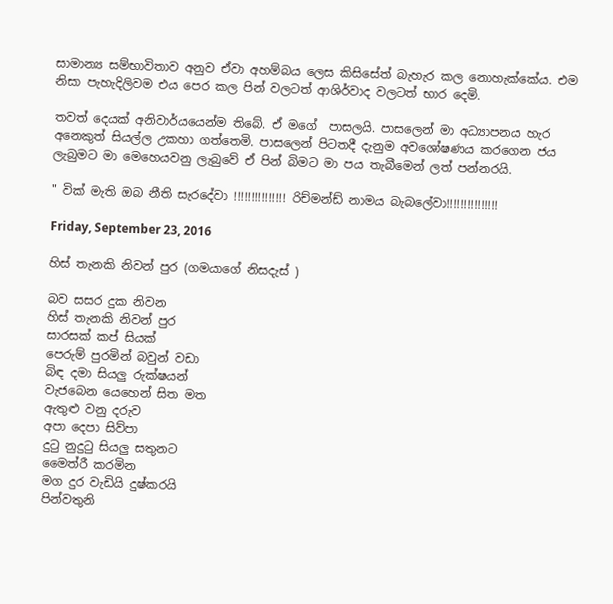සාමාන්‍ය සම්භාවිතාව අනුව ඒවා අහම්බය ලෙස කිසිසේත් බැහැර කල නොහැක්කේය. එම නිසා පැහැදිලිවම එය පෙර කල පින් වලටත් ආශිර්වාද වලටත් භාර දෙමි.

තවත් දෙයක් අනිවාර්යයෙන්ම තිබේ. ඒ මගේ  පාසලයි. පාසලෙන් මා අධ්‍යාපනය හැර අනෙකුත් සියල්ල උකහා ගත්තෙමි. පාසලෙන් පිටතදී දැනුම අවශෝෂණය කරගෙන ජය ලැබුමට මා මෙහෙයවනු ලැබුවේ ඒ පින් බිමට මා පය තැබීමෙන් ලත් පන්නරයි.

" වික් මැති ඔබ නීති සැරදේවා !!!!!!!!!!!!!!! රිච්මන්ඩ් නාමය බැබලේවා!!!!!!!!!!!!!!!

Friday, September 23, 2016

හිස් තැනකි නිවන් පුර (ගමයාගේ නිසදැස් )

බව සසර දුක නිවන
හිස් තැනකි නිවන් පුර
සාරසක් කප් සියක්
පෙරුම් පුරමින් බවුන් වඩා
බිඳ දමා සියලු රුක්ෂයන්
වැජබෙන යෙහෙන් සිත මත
ඇතුළු වනු දරුව
අපා දෙපා සිව්පා
දුටු නුදුටු සියලු සතුනට
මෛත්රී කරමින
මග දුර වැඩියි දුෂ්කරයි
පින්වතුනි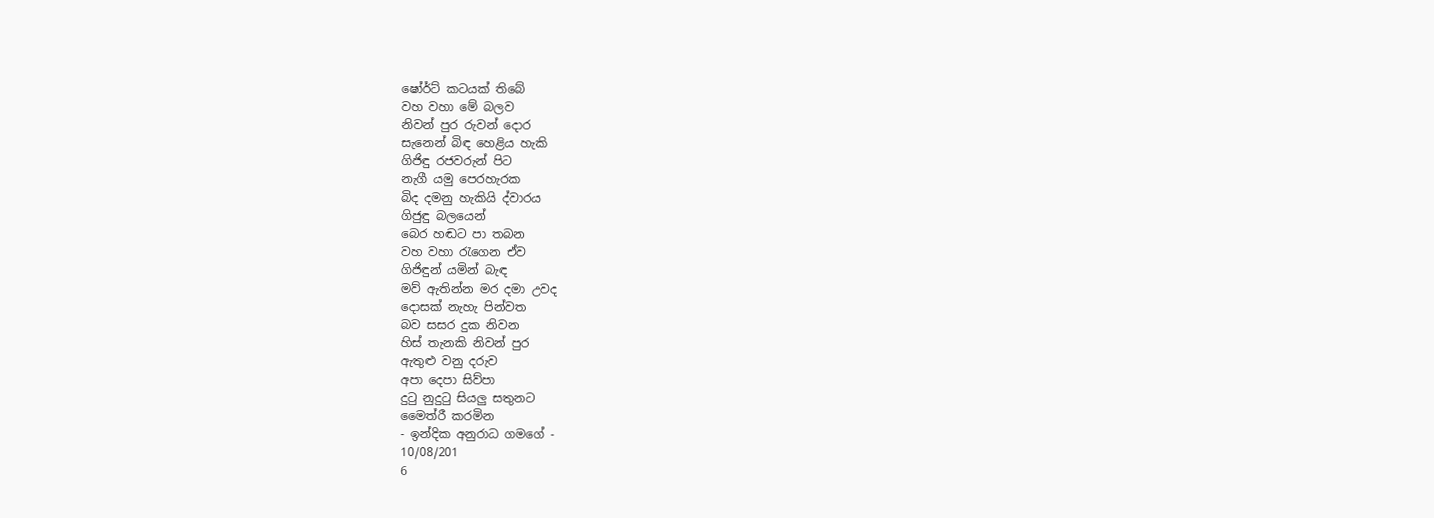ෂෝර්ට් කටයක් තිබේ
වහ වහා මේ බලව
නිවන් පුර රුවන් දොර
සැනෙන් බිඳ හෙළිය හැකි
ගිජිඳු රජවරුන් පිට
නැගී යමු පෙරහැරක
බිද දමනු හැකියි ද්වාරය
ගිජුඳු බලයෙන්
බෙර හඬට පා තබන
වහ වහා රැගෙන ඒව
ගිජිඳුන් යමින් බැඳ
මව් ඇතින්න මර දමා උවද
දොසක් නැහැ පින්වත
බව සසර දුක නිවන
හිස් තැනකි නිවන් පුර
ඇතුළු වනු දරුව
අපා දෙපා සිව්පා
දුටු නුදුටු සියලු සතුනට
මෛත්රී කරමින
- ඉන්දික අනුරාධ ගමගේ -
10/08/201
6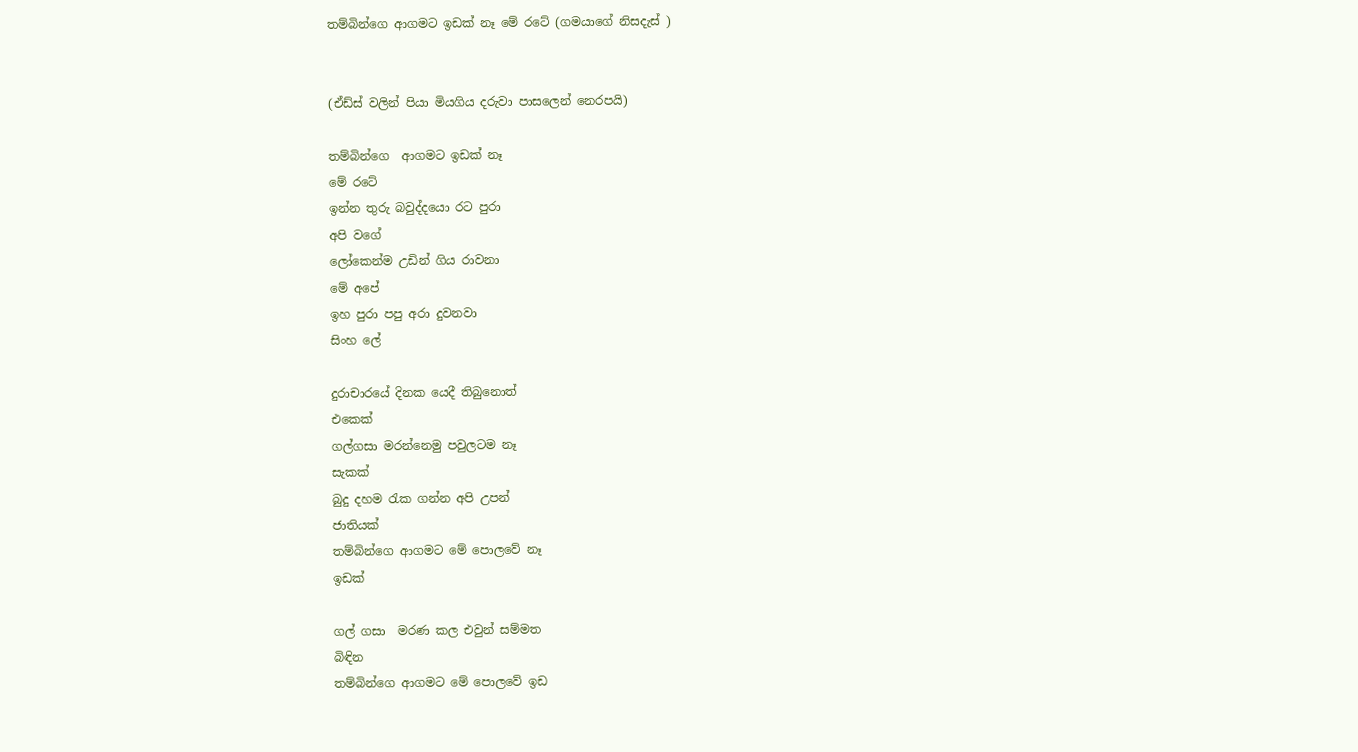තම්බින්ගෙ ආගමට ඉඩක් නෑ මේ රටේ (ගමයාගේ නිසදැස් )


(ඒඩ්ස් වලින් පියා මියගිය දරුවා පාසලෙන් නෙරපයි)

තම්බින්ගෙ  ආගමට ඉඩක් නෑ
මේ රටේ
ඉන්න තුරු බවුද්දයො රට පුරා
අපි වගේ
ලෝකෙන්ම උඩින් ගිය රාවනා
මේ අපේ
ඉහ පුරා පපු අරා දුවනවා
සිංහ ලේ

දුරාචාරයේ දිනක යෙදී තිබුනොත්
එකෙක්
ගල්ගසා මරන්නෙමු පවුලටම නෑ
සැකක්
බුදු දහම රැක ගන්න අපි උපන්
ජාතියක්
තම්බින්ගෙ ආගමට මේ පොලවේ නෑ
ඉඩක්

ගල් ගසා  මරණ කල එවුන් සම්මත
බිඳින
තම්බින්ගෙ ආගමට මේ පොලවේ ඉඩ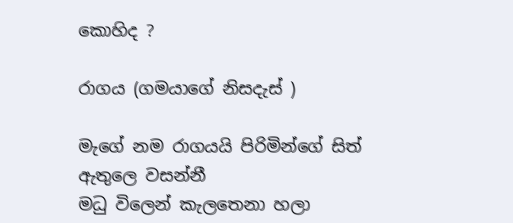කොහිද ?

රාගය (ගමයාගේ නිසදැස් )

මැගේ නම රාගයයි පිරිමින්ගේ සිත් ඇතුලෙ වසන්නී
මධු විලෙන් කැලතෙනා හලා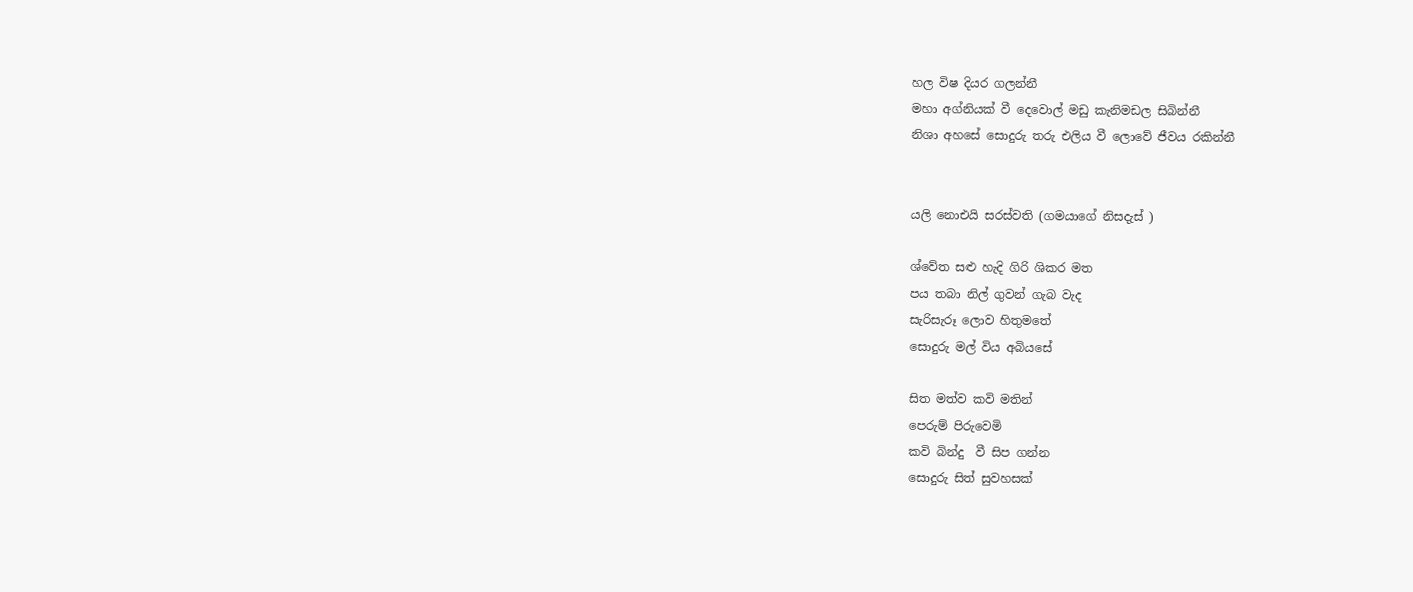හල විෂ දියර ගලන්නී
මහා අග්නියක් වී දෙවොල් මඩු කැනිමඩල සිබින්නී
නිශා අහසේ සොදුරු තරු එලිය වී ලොවේ ජීවය රකින්නී


යලි නොඑයි සරස්වති (ගමයාගේ නිසදැස් )

ශ්වේත සළු හැදි ගිරි ශිකර මත
පය තබා නිල් ගුවන් ගැබ වැද
සැරිසැරූ ලොව හිතුමතේ
සොදුරු මල් විය අබියසේ

සිත මත්ව කවි මතින්
පෙරුම් පිරුවෙමි
කවි බින්දු  වී සිප ගන්න
සොදුරු සිත් සුවහසක්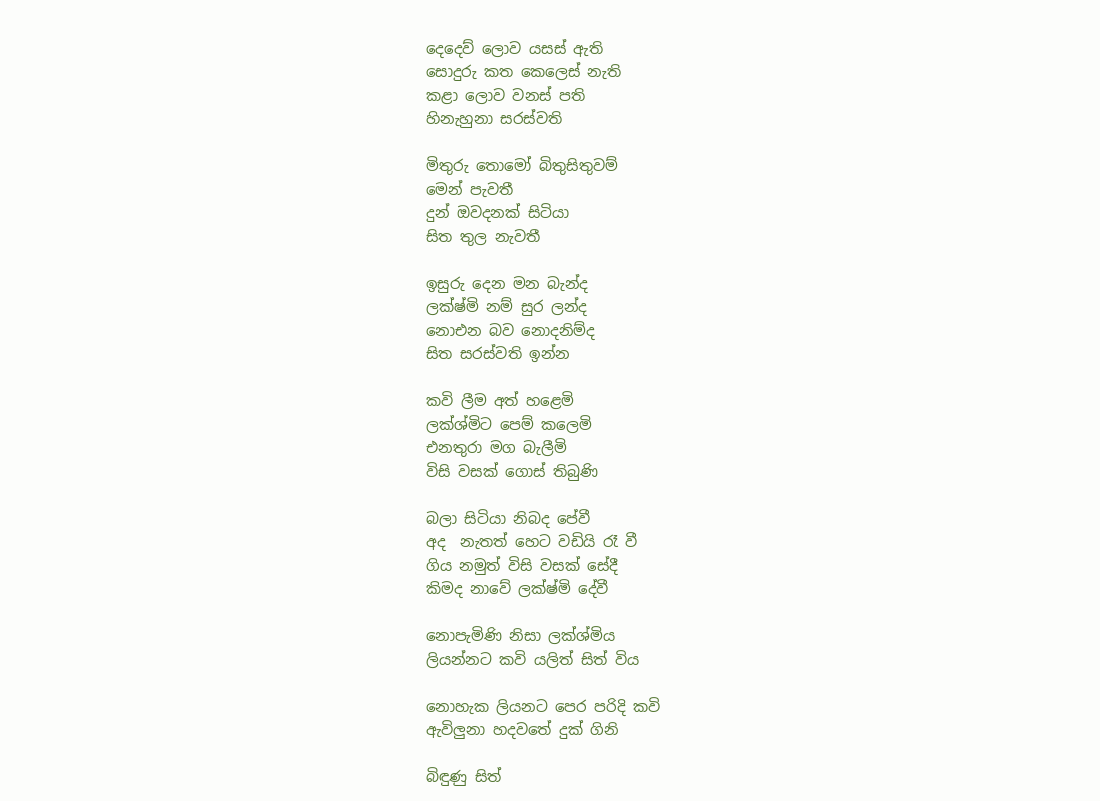දෙදෙව් ලොව යසස් ඇති
සොදුරු කත කෙලෙස් නැති
කළා ලොව වනස් පති
හිනැහුනා සරස්වති

මිතුරු තොමෝ බිතුසිතුවම්
මෙන් පැවතී
දුන් ඔවදනක් සිටියා
සිත තුල නැවතී

ඉසුරු දෙන මන බැන්ද
ලක්ෂ්මි නම් සුර ලන්ද
නොඑන බව නොදනිම්ද
සිත සරස්වති ඉන්න

කවි ලීම අත් හළෙමි
ලක්ශ්මිට පෙම් කලෙමි
එනතුරා මග බැලීමි
විසි වසක් ගොස් තිබුණි

බලා සිටියා නිබද පේවී
අද  නැතත් හෙට වඩියි රෑ වී
ගිය නමුත් විසි වසක් සේදී
කිමද නාවේ ලක්ෂ්මි දේවී

නොපැමිණි නිසා ලක්ශ්මිය
ලියන්නට කවි යලිත් සිත් විය

නොහැක ලියනට පෙර පරිදි කවි
ඇවිලුනා හදවතේ දුක් ගිනි

බිඳුණු සිත්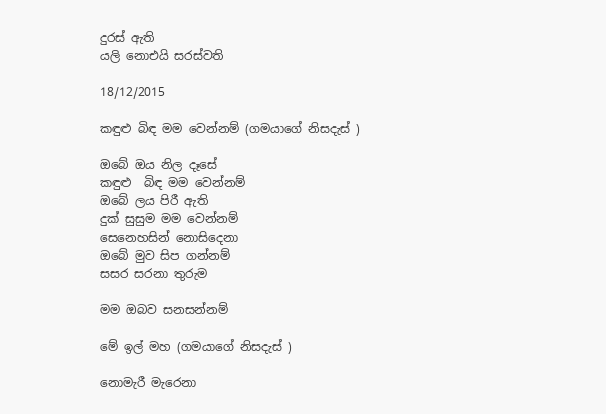දුරස් ඇති
යලි නොඑයි සරස්වති

18/12/2015

කඳුළු බිඳ මම වෙන්නම් (ගමයාගේ නිසදැස් )

ඔබේ ඔය නිල දෑසේ
කඳුළු  බිඳ මම වෙන්නම්
ඔබේ ලය පිරී ඇති
දුක් සුසුම මම වෙන්නම්
සෙනෙහසින් නොසිදෙනා
ඔබේ මුව සිප ගන්නම්
සසර සරනා තුරුම

මම ඔබව සනසන්නම්

මේ ඉල් මහ (ගමයාගේ නිසදැස් )

නොමැරී මැරෙනා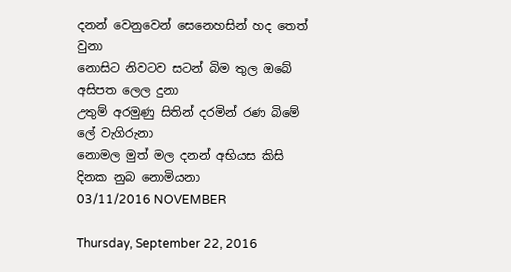දනන් වෙනුවෙන් සෙනෙහසින් හද තෙත් වුනා
නොසිට නිවටව සටන් බිම තුල ඔබේ අසිපත ලෙල දුනා
උතුම් අරමුණු සිතින් දරමින් රණ බිමේ ලේ වැගිරුනා
නොමල මුත් මල දනන් අභියස කිසි දිනක නුබ නොමියනා
03/11/2016 NOVEMBER

Thursday, September 22, 2016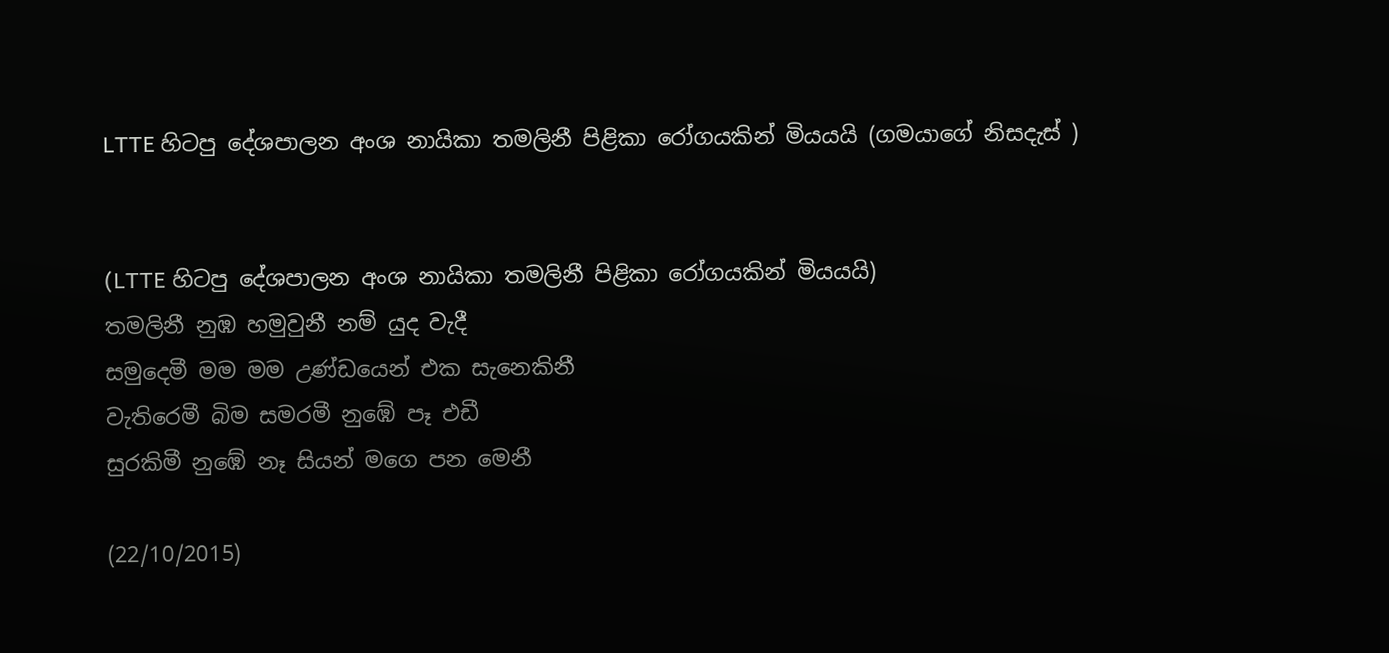LTTE හිටපු දේශපාලන අංශ නායිකා තමලිනී පිළිකා රෝගයකින් මියයයි (ගමයාගේ නිසදැස් )


(LTTE හිටපු දේශපාලන අංශ නායිකා තමලිනී පිළිකා රෝගයකින් මියයයි)
තමලිනී නුඹ හමුවුනී නම් යුද වැදී
සමුදෙමී මම මම උණ්ඩයෙන් එක සැනෙකිනී
වැතිරෙමී බිම සමරමී නුඹේ පෑ එඩී
සුරකිමී නුඹේ නෑ සියන් මගෙ පන මෙනී

(22/10/2015)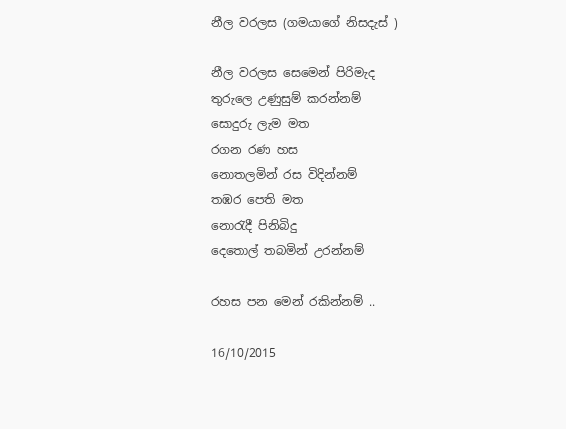නීල වරලස (ගමයාගේ නිසදැස් )

නීල වරලස සෙමෙන් පිරිමැද
තුරුලෙ උණුසුම් කරන්නම්
සොදුරු ලැම මත
රගන රණ හස
නොතලමින් රස විදින්නම්
තඹර පෙති මත
නොරැදී පිනිබිදු
දෙතොල් තබමින් උරන්නම්

රහස පන මෙන් රකින්නම් ..

16/10/2015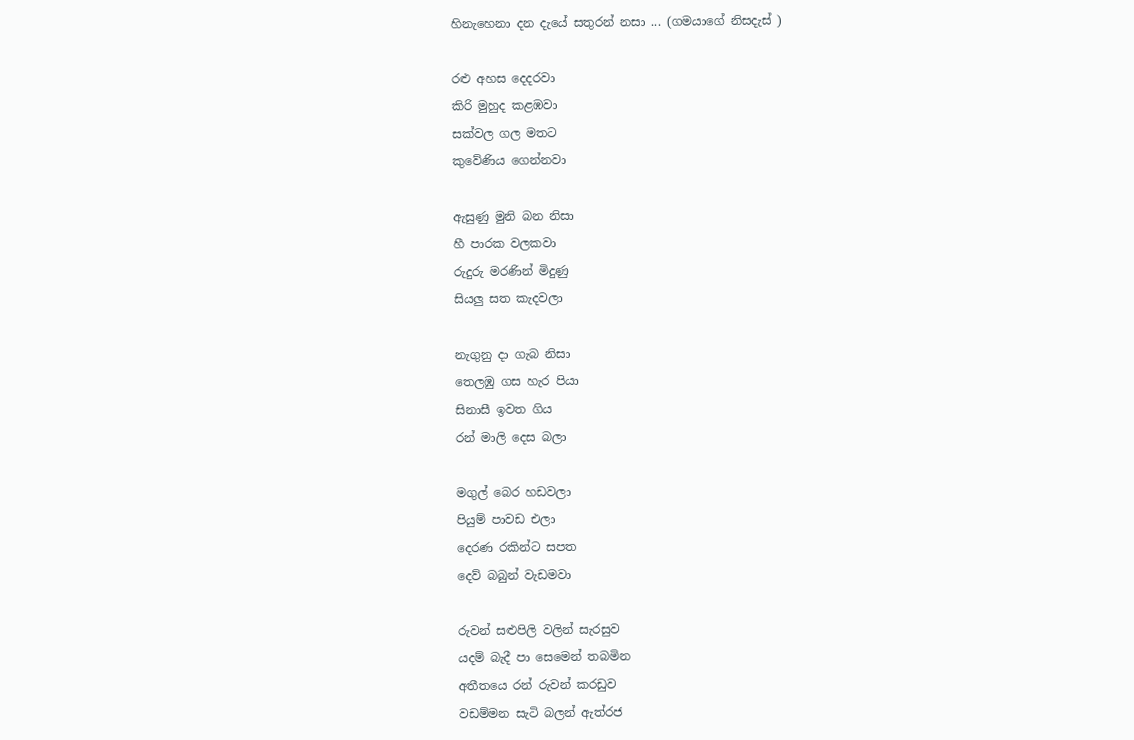හිනැහෙනා දන දැයේ සතුරන් නසා ... (ගමයාගේ නිසදැස් )

රළු අහස දෙදරවා
කිරි මුහුද කළඹවා
සක්වල ගල මතට
කුවේණිය ගෙන්නවා

ඇසුණු මුනි බන නිසා
හී පාරක වලකවා
රුදුරු මරණින් මිදුණු
සියලු සත කැදවලා

නැගුනු දා ගැබ නිසා
තෙලඹු ගස හැර පියා
සිනාසී ඉවත ගිය
රන් මාලි දෙස බලා

මගුල් බෙර හඩවලා
පියුම් පාවඩ එලා
දෙරණ රකින්ට සපත
දෙව් බබුන් වැඩමවා

රුවන් සළුපිලි වලින් සැරසුව
යදම් බැදී පා සෙමෙන් තබමින
අතීතයෙ රන් රුවන් කරඩුව
වඩම්මන සැටි බලන් ඇත්රජ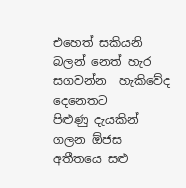එහෙත් සකියනි බලන් නෙත් හැර
සගවන්න  හැකිවේද දෙනෙතට
පිළුණු දැයකින් ගලන ඕජස
අතීතයෙ සළු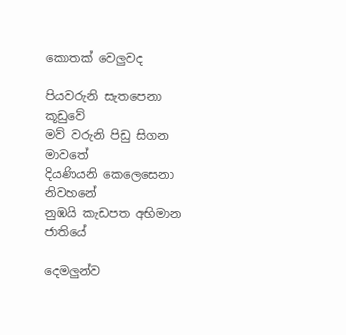කොතක් වෙලුවද

පියවරුනි සැතපෙනා කූඩුවේ
මව් වරුනි පිඩු සිගන මාවතේ
දියණියනි කෙලෙසෙනා නිවහනේ
නුඹයි කැඩපත අභිමාන ජාතියේ

දෙමලුන්ව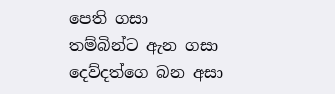පෙති ගසා
තම්බින්ට ඇන ගසා
දෙව්දත්ගෙ බන අසා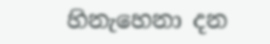හිනැහෙනා දන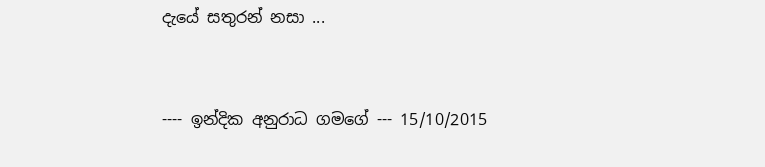දැයේ සතුරන් නසා ...


---- ඉන්දික අනුරාධ ගමගේ --- 15/10/2015